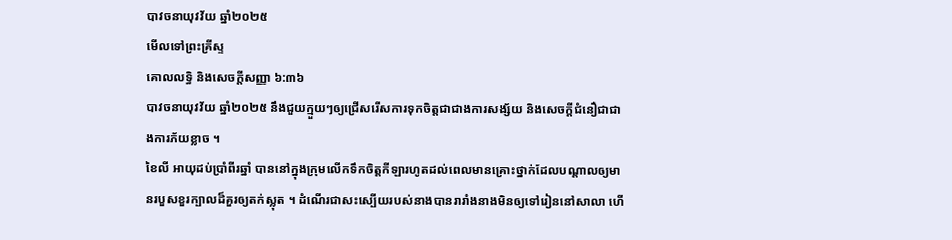បាវចនាយុវវ័យ ឆ្នាំ២០២៥
មើលទៅព្រះគ្រីស្ទ
គោលលទ្ធិ និងសេចក្តីសញ្ញា ៦:៣៦
បាវចនាយុវវ័យ ឆ្នាំ២០២៥ នឹងជួយក្មួយៗឲ្យជ្រើសរើសការទុកចិត្តជាជាងការសង្ស័យ និងសេចក្ដីជំនឿជាជាងការភ័យខ្លាច ។
ខៃលី អាយុដប់ប្រាំពីរឆ្នាំ បាននៅក្នុងក្រុមលើកទឹកចិត្តកីឡារហូតដល់ពេលមានគ្រោះថ្នាក់ដែលបណ្តាលឲ្យមានរបួសខួរក្បាលដ៏គួរឲ្យតក់ស្លុត ។ ដំណើរជាសះស្បើយរបស់នាងបានរារាំងនាងមិនឲ្យទៅរៀននៅសាលា ហើ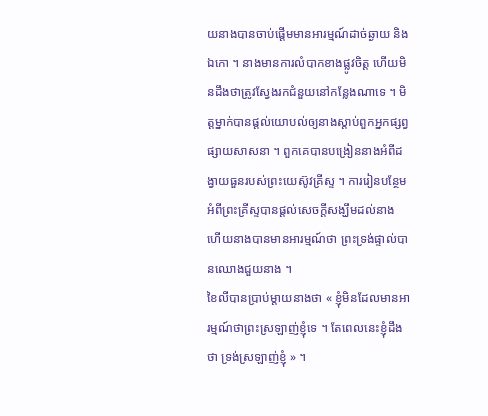យនាងបានចាប់ផ្ដើមមានអារម្មណ៍ដាច់ឆ្ងាយ និងឯកោ ។ នាងមានការលំបាកខាងផ្លូវចិត្ត ហើយមិនដឹងថាត្រូវស្វែងរកជំនួយនៅកន្លែងណាទេ ។ មិត្តម្នាក់បានផ្ដល់យោបល់ឲ្យនាងស្តាប់ពួកអ្នកផ្សព្វផ្សាយសាសនា ។ ពួកគេបានបង្រៀននាងអំពីដង្វាយធួនរបស់ព្រះយេស៊ូវគ្រីស្ទ ។ ការរៀនបន្ថែមអំពីព្រះគ្រីស្ទបានផ្ដល់សេចក្ដីសង្ឃឹមដល់នាង ហើយនាងបានមានអារម្មណ៍ថា ព្រះទ្រង់ផ្ទាល់បានឈោងជួយនាង ។
ខៃលីបានប្រាប់ម្តាយនាងថា « ខ្ញុំមិនដែលមានអារម្មណ៍ថាព្រះស្រឡាញ់ខ្ញុំទេ ។ តែពេលនេះខ្ញុំដឹងថា ទ្រង់ស្រឡាញ់ខ្ញុំ » ។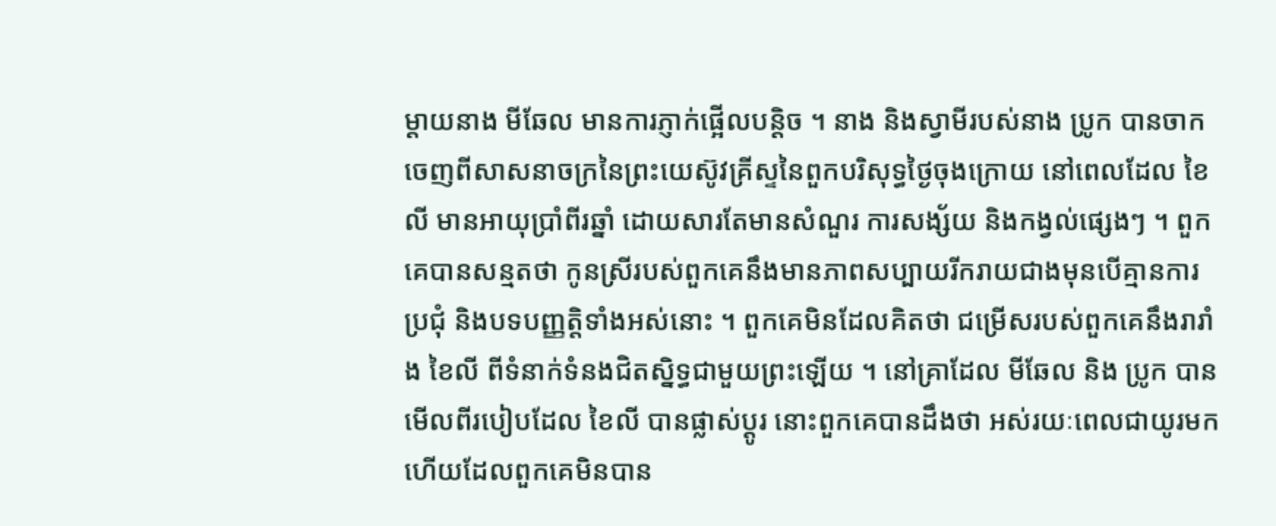ម្តាយនាង មីឆែល មានការភ្ញាក់ផ្អើលបន្តិច ។ នាង និងស្វាមីរបស់នាង ប្រូក បានចាកចេញពីសាសនាចក្រនៃព្រះយេស៊ូវគ្រីស្ទនៃពួកបរិសុទ្ធថ្ងៃចុងក្រោយ នៅពេលដែល ខៃលី មានអាយុប្រាំពីរឆ្នាំ ដោយសារតែមានសំណួរ ការសង្ស័យ និងកង្វល់ផ្សេងៗ ។ ពួកគេបានសន្មតថា កូនស្រីរបស់ពួកគេនឹងមានភាពសប្បាយរីករាយជាងមុនបើគ្មានការប្រជុំ និងបទបញ្ញត្តិទាំងអស់នោះ ។ ពួកគេមិនដែលគិតថា ជម្រើសរបស់ពួកគេនឹងរារាំង ខៃលី ពីទំនាក់ទំនងជិតស្និទ្ធជាមួយព្រះឡើយ ។ នៅគ្រាដែល មីឆែល និង ប្រូក បានមើលពីរបៀបដែល ខៃលី បានផ្លាស់ប្ដូរ នោះពួកគេបានដឹងថា អស់រយៈពេលជាយូរមកហើយដែលពួកគេមិនបាន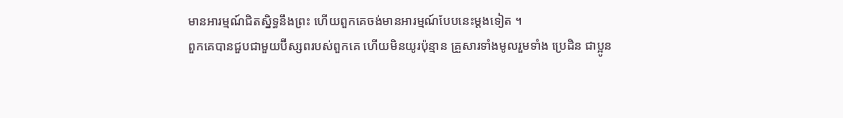មានអារម្មណ៍ជិតស្និទ្ធនឹងព្រះ ហើយពួកគេចង់មានអារម្មណ៍បែបនេះម្តងទៀត ។
ពួកគេបានជួបជាមួយប៊ីស្សពរបស់ពួកគេ ហើយមិនយូរប៉ុន្មាន គ្រួសារទាំងមូលរួមទាំង ប្រេដិន ជាប្អូន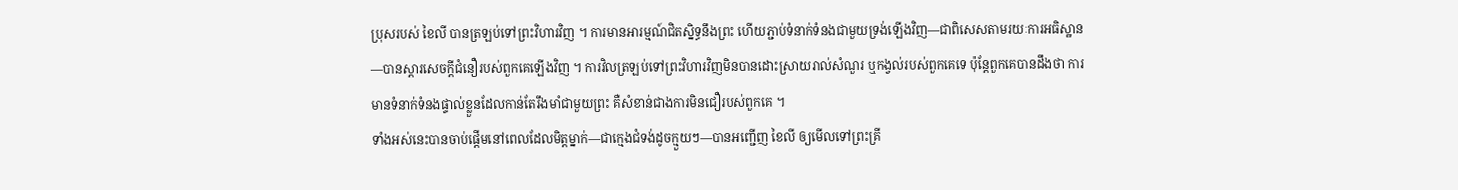ប្រុសរបស់ ខៃលី បានត្រឡប់ទៅព្រះវិហារវិញ ។ ការមានអារម្មណ៍ជិតស្និទ្ធនឹងព្រះ ហើយភ្ជាប់ទំនាក់ទំនងជាមួយទ្រង់ឡើងវិញ—ជាពិសេសតាមរយៈការអធិស្ឋាន—បានស្ដារសេចក្ដីជំនឿរបស់ពួកគេឡើងវិញ ។ ការវិលត្រឡប់ទៅព្រះវិហារវិញមិនបានដោះស្រាយរាល់សំណួរ ឬកង្វល់របស់ពួកគេទេ ប៉ុន្តែពួកគេបានដឹងថា ការមានទំនាក់ទំនងផ្ទាល់ខ្លួនដែលកាន់តែរឹងមាំជាមួយព្រះ គឺសំខាន់ជាងការមិនជឿរបស់ពួកគេ ។
ទាំងអស់នេះបានចាប់ផ្ដើមនៅពេលដែលមិត្ដម្នាក់—ជាក្មេងជំទង់ដូចក្មួយៗ—បានអញ្ជើញ ខៃលី ឲ្យមើលទៅព្រះគ្រី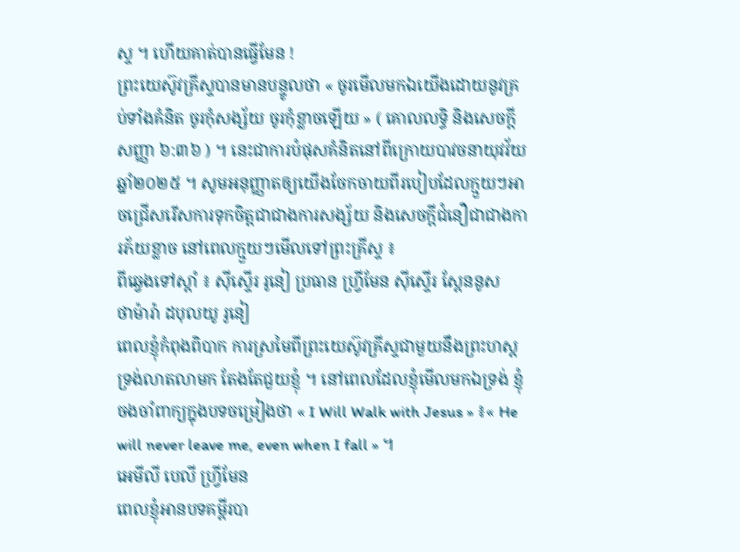ស្ទ ។ ហើយគាត់បានធ្វើមែន !
ព្រះយេស៊ូវគ្រីស្ទបានមានបន្ទូលថា « ចូរមើលមកឯយើងដោយនូវគ្រប់ទាំងគំនិត ចូរកុំសង្ស័យ ចូរកុំខ្លាចឡើយ » ( គោលលទ្ធិ និងសេចក្តីសញ្ញា ៦:៣៦ ) ។ នេះជាការបំផុសគំនិតនៅពីក្រោយបាវចនាយុវវ័យ ឆ្នាំ២០២៥ ។ សូមអនុញ្ញាតឲ្យយើងចែកចាយពីរបៀបដែលក្មួយៗអាចជ្រើសរើសការទុកចិត្តជាជាងការសង្ស័យ និងសេចក្ដីជំនឿជាជាងការភ័យខ្លាច នៅពេលក្មួយៗមើលទៅព្រះគ្រីស្ទ ៖
ពីឆ្វេងទៅស្តាំ ៖ ស៊ីស្ទើរ រូនៀ ប្រធាន ហ្វ្រីមែន ស៊ីស្ទើរ ស្ពែននូស
ថាម៉ារ៉ា ដបុលយូ រូនៀ
ពេលខ្ញុំកំពុងពិបាក ការស្រមៃពីព្រះយេស៊ូវគ្រីស្ទជាមួយនឹងព្រះហស្ដទ្រង់លាតលាមក តែងតែជួយខ្ញុំ ។ នៅពេលដែលខ្ញុំមើលមកឯទ្រង់ ខ្ញុំចងចាំពាក្យក្នុងបទចម្រៀងថា « I Will Walk with Jesus » ៖« He will never leave me, even when I fall » ។
អេមីលី បេលី ហ្វ្រីមែន
ពេលខ្ញុំអានបទគម្ពីរបា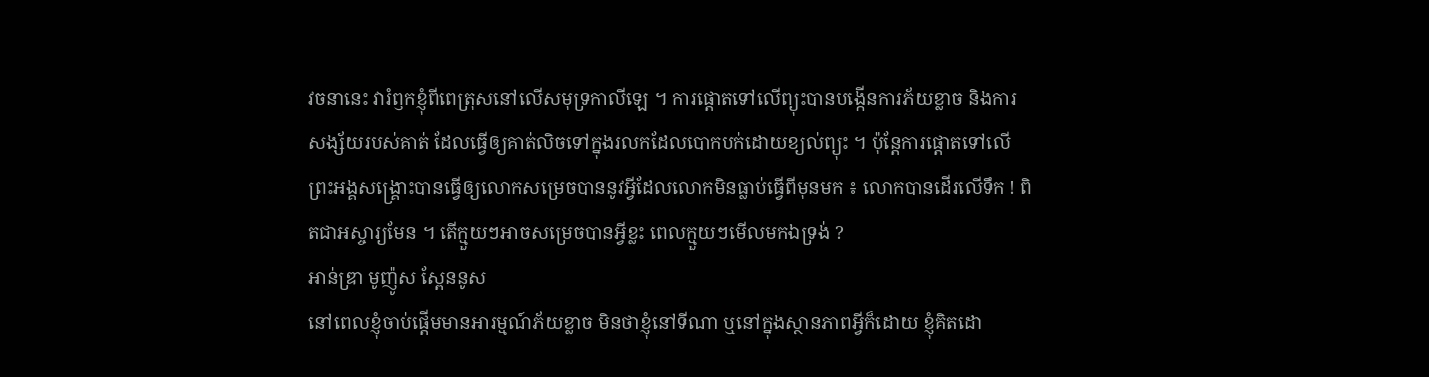វចនានេះ វារំឭកខ្ញុំពីពេត្រុសនៅលើសមុទ្រកាលីឡេ ។ ការផ្តោតទៅលើព្យុះបានបង្កើនការភ័យខ្លាច និងការសង្ស័យរបស់គាត់ ដែលធ្វើឲ្យគាត់លិចទៅក្នុងរលកដែលបោកបក់ដោយខ្យល់ព្យុះ ។ ប៉ុន្តែការផ្តោតទៅលើព្រះអង្គសង្គ្រោះបានធ្វើឲ្យលោកសម្រេចបាននូវអ្វីដែលលោកមិនធ្លាប់ធ្វើពីមុនមក ៖ លោកបានដើរលើទឹក ! ពិតជាអស្ចារ្យមែន ។ តើក្មួយៗអាចសម្រេចបានអ្វីខ្លះ ពេលក្មួយៗមើលមកឯទ្រង់ ?
អាន់ឌ្រា មូញ៉ូស ស្ពែននូស
នៅពេលខ្ញុំចាប់ផ្ដើមមានអារម្មណ៍ភ័យខ្លាច មិនថាខ្ញុំនៅទីណា ឬនៅក្នុងស្ថានភាពអ្វីក៏ដោយ ខ្ញុំគិតដោ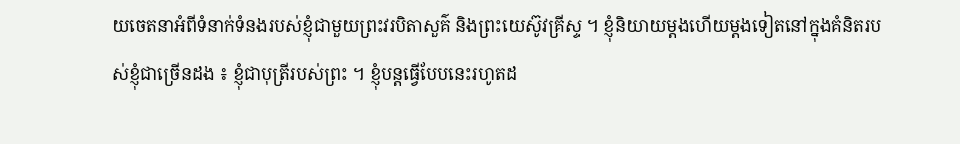យចេតនាអំពីទំនាក់ទំនងរបស់ខ្ញុំជាមួយព្រះវរបិតាសួគ៌ និងព្រះយេស៊ូវគ្រីស្ទ ។ ខ្ញុំនិយាយម្តងហើយម្ដងទៀតនៅក្នុងគំនិតរបស់ខ្ញុំជាច្រើនដង ៖ ខ្ញុំជាបុត្រីរបស់ព្រះ ។ ខ្ញុំបន្តធ្វើបែបនេះរហូតដ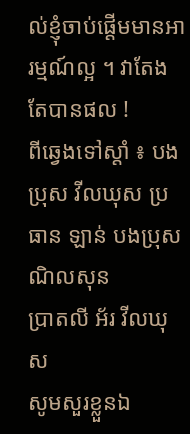ល់ខ្ញុំចាប់ផ្ដើមមានអារម្មណ៍ល្អ ។ វាតែងតែបានផល !
ពីឆ្វេងទៅស្តាំ ៖ បងប្រុស វីលឃុស ប្រធាន ឡាន់ បងប្រុស ណិលសុន
ប្រាតលី អ័រ វីលឃុស
សូមសួរខ្លួនឯ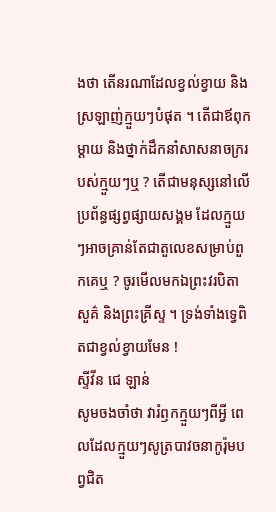ងថា តើនរណាដែលខ្វល់ខ្វាយ និងស្រឡាញ់ក្មួយៗបំផុត ។ តើជាឪពុកម្ដាយ និងថ្នាក់ដឹកនាំសាសនាចក្ររបស់ក្មួយៗឬ ? តើជាមនុស្សនៅលើប្រព័ន្ធផ្សព្វផ្សាយសង្គម ដែលក្មួយៗអាចគ្រាន់តែជាតួលេខសម្រាប់ពួកគេឬ ? ចូរមើលមកឯព្រះវរបិតាសួគ៌ និងព្រះគ្រីស្ទ ។ ទ្រង់ទាំងទ្វេពិតជាខ្វល់ខ្វាយមែន !
ស្ទីវីន ជេ ឡាន់
សូមចងចាំថា វារំឭកក្មួយៗពីអ្វី ពេលដែលក្មួយៗសូត្របាវចនាកូរ៉ុមបព្វជិត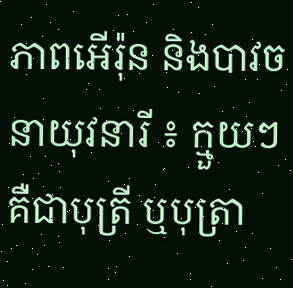ភាពអើរ៉ុន និងបាវចនាយុវនារី ៖ ក្មួយៗគឺជាបុត្រី ឬបុត្រា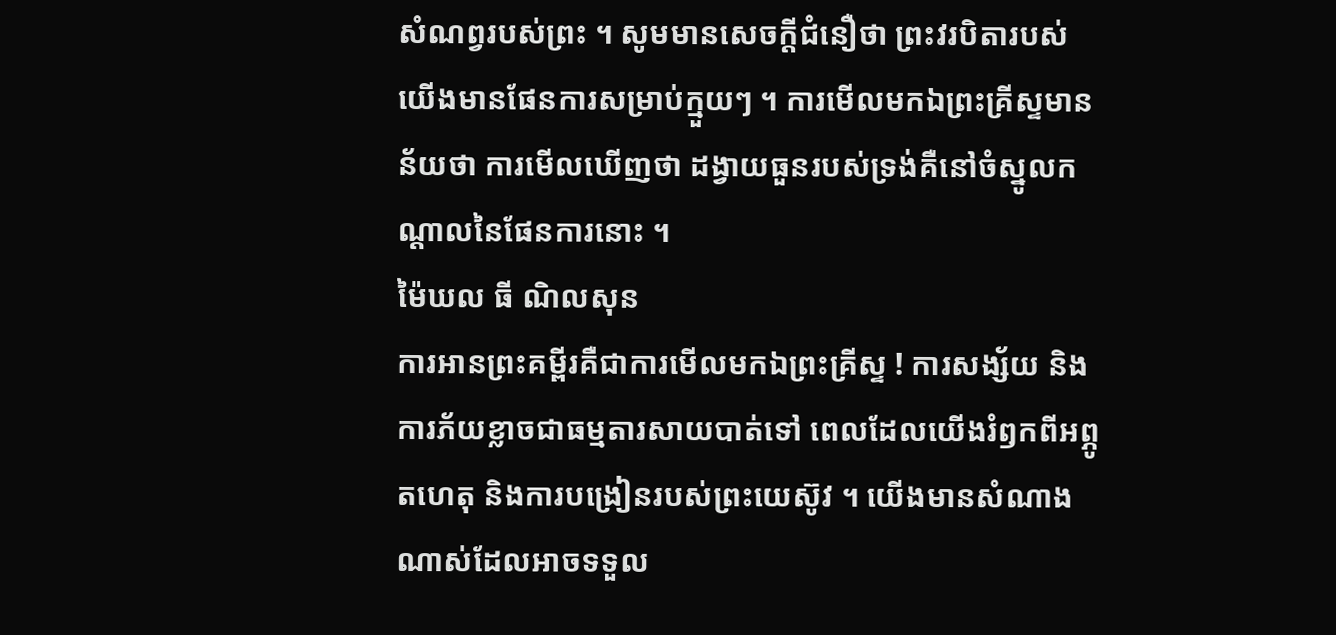សំណព្វរបស់ព្រះ ។ សូមមានសេចក្ដីជំនឿថា ព្រះវរបិតារបស់យើងមានផែនការសម្រាប់ក្មួយៗ ។ ការមើលមកឯព្រះគ្រីស្ទមានន័យថា ការមើលឃើញថា ដង្វាយធួនរបស់ទ្រង់គឺនៅចំស្នូលកណ្តាលនៃផែនការនោះ ។
ម៉ៃឃល ធី ណិលសុន
ការអានព្រះគម្ពីរគឺជាការមើលមកឯព្រះគ្រីស្ទ ! ការសង្ស័យ និងការភ័យខ្លាចជាធម្មតារសាយបាត់ទៅ ពេលដែលយើងរំឭកពីអព្ភូតហេតុ និងការបង្រៀនរបស់ព្រះយេស៊ូវ ។ យើងមានសំណាងណាស់ដែលអាចទទួល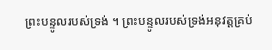ព្រះបន្ទូលរបស់ទ្រង់ ។ ព្រះបន្ទូលរបស់ទ្រង់អនុវត្តគ្រប់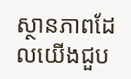ស្ថានភាពដែលយើងជួប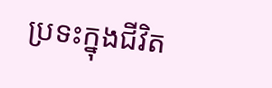ប្រទះក្នុងជីវិត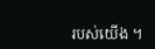របស់យើង ។